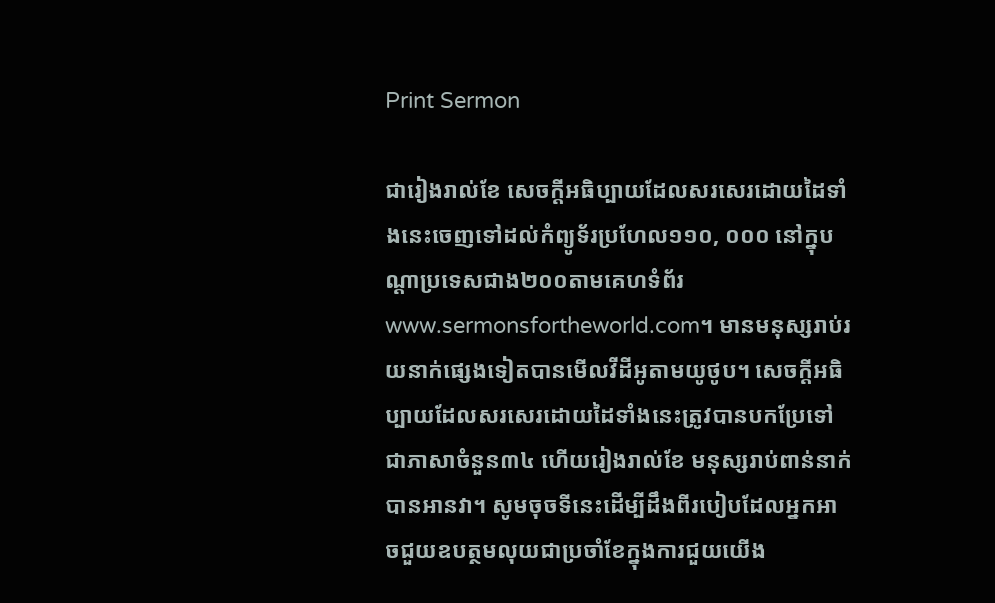Print Sermon

ជារៀងរាល់ខែ សេចក្ដីអធិប្បាយដែលសរសេរដោយដៃទាំងនេះចេញទៅដល់កំព្យូទ័រប្រហែល១១០, ០០០ នៅក្នុបណ្ដាប្រទេសជាង២០០តាមគេហទំព័រwww.sermonsfortheworld.com។ មានមនុស្សរាប់រយនាក់ផ្សេងទៀតបានមើលវីដីអូតាមយូថូប។ សេចក្ដីអធិប្បាយដែលសរសេរដោយដៃទាំងនេះត្រូវបានបកប្រែទៅជាភាសាចំនួន៣៤ ហើយរៀងរាល់ខែ មនុស្សរាប់ពាន់នាក់បានអានវា។ សូមចុចទីនេះដើម្បីដឹងពីរបៀបដែលអ្នកអាចជួយឧបត្ថមលុយជាប្រចាំខែក្នុងការជួយយើង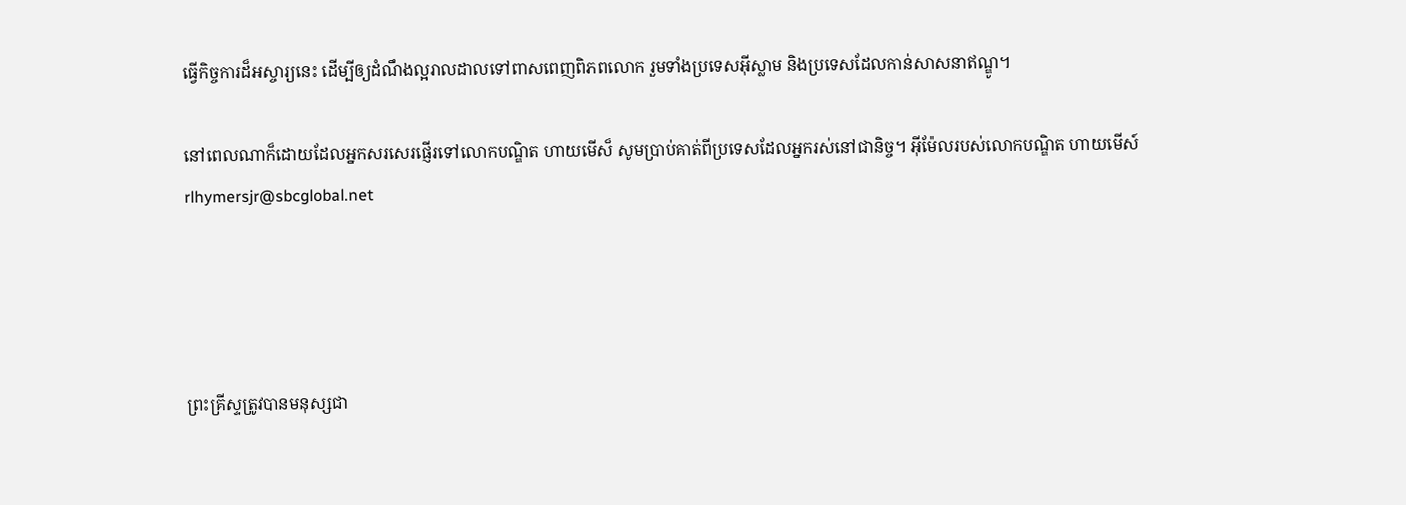ធ្វើកិច្ចការដ៏អស្ចារ្យនេះ ដើម្បីឲ្យដំណឹងល្អរាលដាលទៅពាសពេញពិភពលោក រួមទាំងប្រទេសអ៊ីស្លាម និងប្រទេសដែលកាន់សាសនាឥណ្ឌូ។

នៅពេលណាក៏ដោយដែលអ្នកសរសេរផ្ញើរទៅលោកបណ្ឌិត ហាយមើស៏ សូមប្រាប់គាត់ពីប្រទេសដែលអ្នករស់នៅជានិច្ច។ អ៊ីម៉ែលរបស់លោកបណ្ឌិត ហាយមើស៍rlhymersjr@sbcglobal.net




ព្រះគ្រីស្ទត្រូវបានមនុស្សជា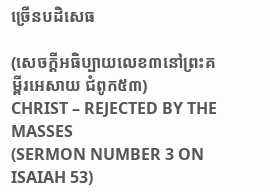ច្រើនបដិសេធ

(សេចក្ដីអធិប្បាយលេខ៣នៅព្រះគម្ពីរអេសាយ ជំពូក៥៣)
CHRIST – REJECTED BY THE MASSES
(SERMON NUMBER 3 ON ISAIAH 53)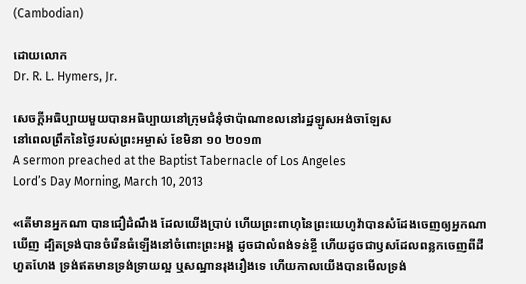(Cambodian)

ដោយលោក
Dr. R. L. Hymers, Jr.

សេចក្ដីអធិប្បាយមួយបានអធិប្បាយនៅក្រុមជំនុំថាប៉ាណាខលនៅរដ្ឋឡូសអង់ចាឡែស
នៅពេលព្រឹកនៃថ្ងៃរបស់ព្រះអម្ចាស់ ខែមិនា ១០ ២០១៣
A sermon preached at the Baptist Tabernacle of Los Angeles
Lord’s Day Morning, March 10, 2013

«តើមានអ្នកណា បានជឿដំណឹង ដែលយើងប្រាប់ ហើយព្រះពាហុនៃព្រះយេហូវ៉ាបានសំដែងចេញឲ្យអ្នកណាឃើញ ដ្បិតទ្រង់បានចំរើនធំឡើងនៅចំពោះព្រះអង្គ ដូចជាលំពង់ទន់ខ្ចី ហើយដូចជាឫសដែលពន្លកចេញពីដីហួតហែង ទ្រង់ឥតមានទ្រង់ទ្រាយល្អ ឬសណ្ឋានរុងរឿងទេ ហើយកាលយើងបានមើលទ្រង់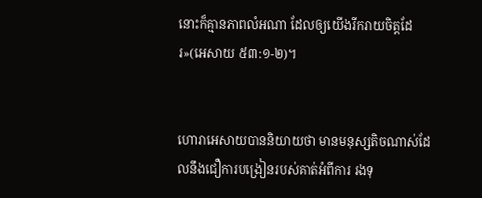នោះក៏គ្មានភាពលំអណា ដែលឲ្យយើងរីករាយចិត្តដែរ»(អេសាយ ៥៣:១-២)។


ហោរាអេសាយបាននិយាយថា មានមនុស្សតិចណាស់ដែលនឹងជឿការបង្រៀនរបស់គាត់អំពីការ រងទុ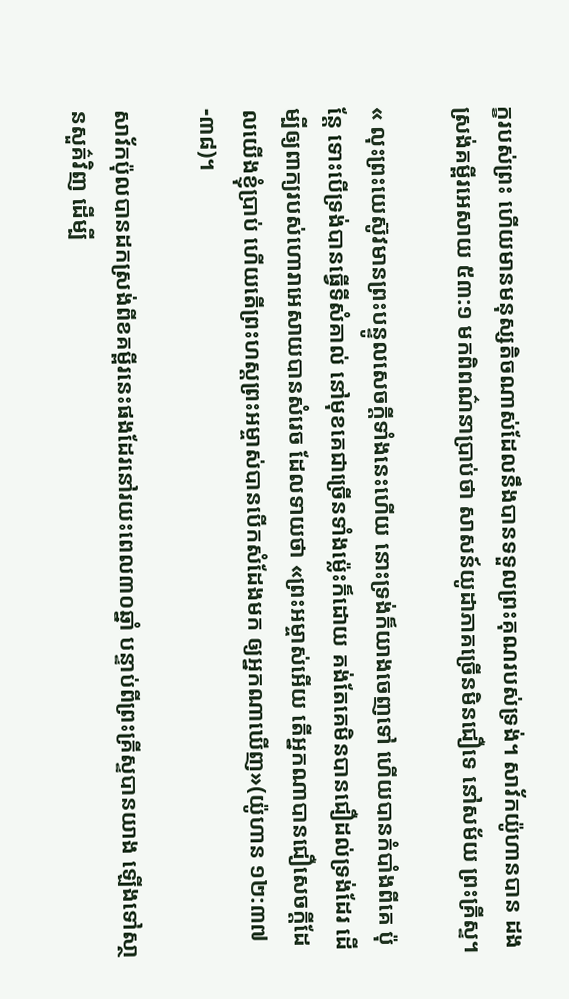ក្ខរបស់ព្រះ ហើយមានមនុស្សតិចណាស់ដែលនឹងបានទទួលព្រះគុណរបស់ទ្រង់។ សាវ័កយ៉ូហានបាន ដងស្រង់គម្ពីរអេសាយ ៥៣:១ មកពិពណ៌នាប្រាប់ថា សាសន៍យូដាភាគច្រើនមិនជឿទេ នៅសម័យ ព្រះគ្រីស្ទ។

« លុះព្រះយេស៊ូវមានព្រះបន្ទូលសេចក្តីទាំងនេះហើយ នោះទ្រង់ក៏យាងចេញទៅ ហើយបានកំបាំងពីគេ ប៉ុន្តែ ទោះបើទ្រង់បានធ្វើទីសំគាល់ នៅមុខគេជាច្រើនទាំងម៉្លេះក៏ដោយ គង់តែគេមិនបានជឿដល់ទ្រង់ដែរ ដើម្បីឲ្យពាក្យរបស់ហោរាអេសាយបានសំរេច ដែលទាយថា «ព្រះអម្ចាស់អើយ តើអ្នកណាបានជឿសេចក្តីដែលយើងខ្ញុំប្រាប់ ហើយតើព្រះហស្តព្រះអម្ចាស់បានបើកសំដែងមក ឲ្យអ្នកណាឃើញ»(យ៉ូហាន ១២:៣៧-៣៨)។

សាវ័កប៉ុលបានដកស្រង់ពីខគម្ពីរនេះផងដែរនៅរយះពេល៣០ឆ្នាំ បន្ទាប់ពីព្រះគ្រីស្ទបានយាង ឡើងទៅសា្ថនសួគ៌វិញ ដើម្បី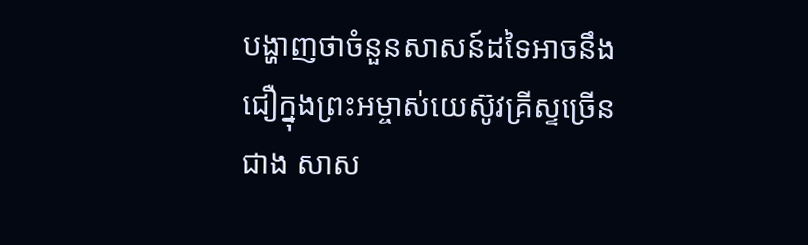បង្ហាញថាចំនួនសាសន៍ដទៃអាចនឹងជឿក្នុងព្រះអម្ចាស់យេស៊ូវគ្រីស្ទច្រើនជាង សាស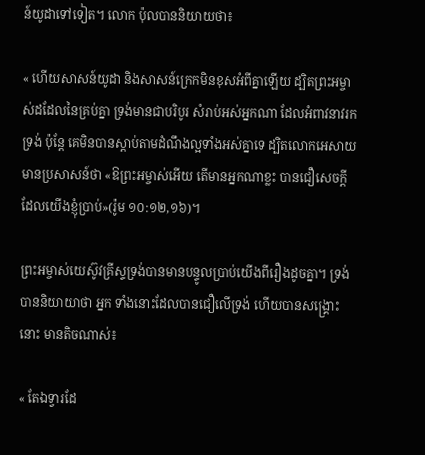ន៍យូដាទៅទៀត។ លោក ប៉ុលបាននិយាយថា៖

« ហើយសាសន៍យូដា និងសាសន៍ក្រេកមិនខុសអំពីគ្នាឡើយ ដ្បិតព្រះអម្ចាស់ដដែលនៃគ្រប់គ្នា ទ្រង់មានជាបរិបូរ សំរាប់អស់អ្នកណា ដែលអំពាវនាវរកទ្រង់ ប៉ុន្តែ គេមិនបានស្តាប់តាមដំណឹងល្អទាំងអស់គ្នាទេ ដ្បិតលោកអេសាយមានប្រសាសន៍ថា «ឱព្រះអម្ចាស់អើយ តើមានអ្នកណាខ្លះ បានជឿសេចក្តី ដែលយើងខ្ញុំប្រាប់»(រ៉ូម ១០:១២,១៦)។

ព្រះអម្ចាស់យេស៊ូវគ្រីស្ទទ្រង់បានមានបន្ទូលប្រាប់យើងពីរឿងដូចគ្នា។ ទ្រង់បាននិយាយាថា អ្នក ទាំងនោះដែលបានជឿលើទ្រង់ ហើយបានសង្រ្គោះនោះ មានតិចណាស់៖

« តែឯទ្វារដែ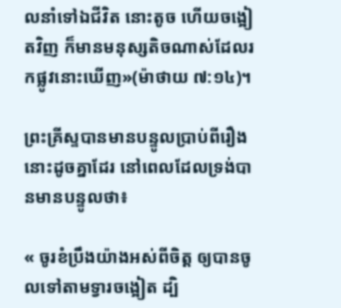លនាំទៅឯជីវិត នោះតូច ហើយចង្អៀតវិញ ក៏មានមនុស្សតិចណាស់ដែលរកផ្លូវនោះឃើញ»(ម៉ាថាយ ៧:១៤)។

ព្រះគ្រីស្ទបានមានបន្ទូលប្រាប់ពីរឿងនោះដូចគ្នាដែរ នៅពេលដែលទ្រង់បានមានបន្ទូលថា៖

« ចូរខំប្រឹងយ៉ាងអស់ពីចិត្ត ឲ្យបានចូលទៅតាមទ្វារចង្អៀត ដ្បិ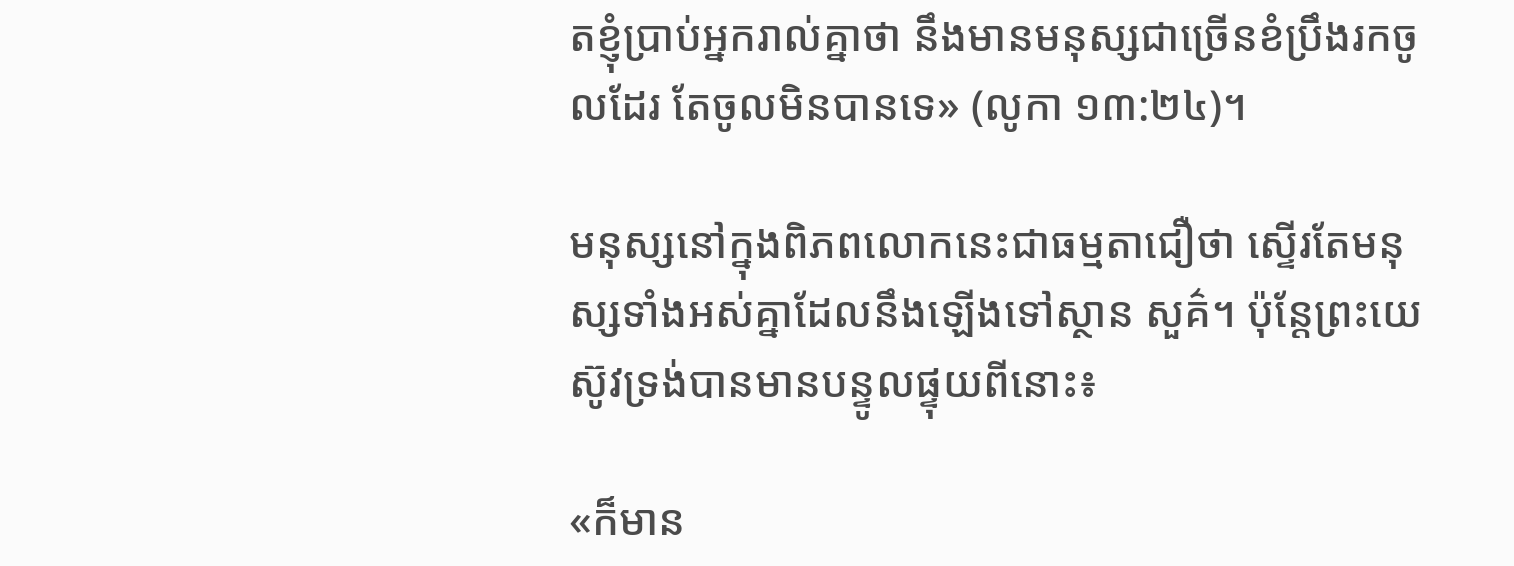តខ្ញុំប្រាប់អ្នករាល់គ្នាថា នឹងមានមនុស្សជាច្រើនខំប្រឹងរកចូលដែរ តែចូលមិនបានទេ» (លូកា ១៣:២៤)។

មនុស្សនៅក្នុងពិភពលោកនេះជាធម្មតាជឿថា ស្ទើរតែមនុស្សទាំងអស់គ្នាដែលនឹងឡើងទៅស្ថាន សួគ៌។ ប៉ុន្ដែព្រះយេស៊ូវទ្រង់បានមានបន្ទូលផ្ទុយពីនោះ៖

«ក៏មាន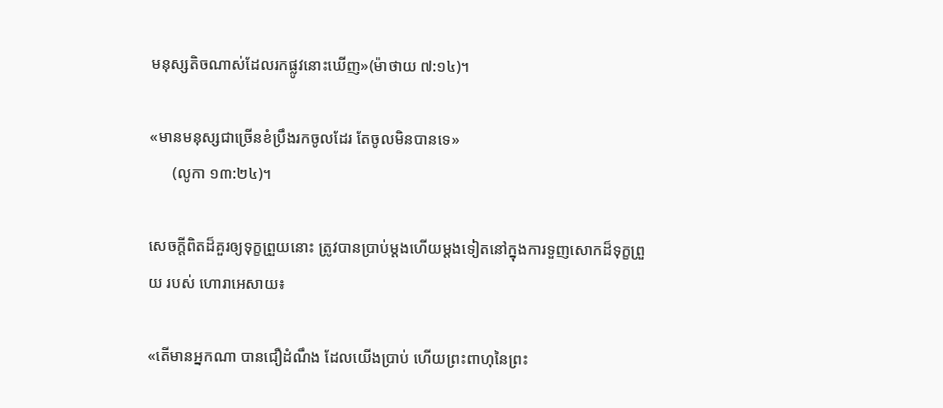មនុស្សតិចណាស់ដែលរកផ្លូវនោះឃើញ»(ម៉ាថាយ ៧:១៤)។

«មានមនុស្សជាច្រើនខំប្រឹងរកចូលដែរ តែចូលមិនបានទេ»
      (លូកា ១៣:២៤)។

សេចក្ដីពិតដ៏គួរឲ្យទុក្ខព្រួយនោះ ត្រូវបានប្រាប់ម្ដងហើយម្ដងទៀតនៅក្នុងការទួញសោកដ៏ទុក្ខព្រួយ របស់ ហោរាអេសាយ៖

«តើមានអ្នកណា បានជឿដំណឹង ដែលយើងប្រាប់ ហើយព្រះពាហុនៃព្រះ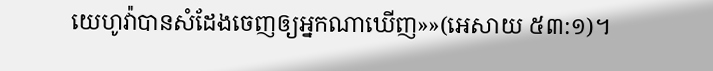យេហូវ៉ាបានសំដែងចេញឲ្យអ្នកណាឃើញ»»(អេសាយ ៥៣:១)។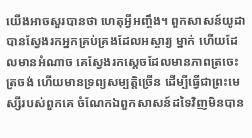យើងអាចសួរបានថា ហេតុអ្វីអញ្ចឹង។ ពួកសាសន៍យូដាបានស្វែងរកអ្នកគ្រប់គ្រងដែលអស្ចារ្យ ម្នាក់ ហើយដែលមានអំណាច គេស្វែងរកសេ្ដចដែលមានភាពត្រចេះត្រចង់ ហើយមានទ្រព្យសម្បតិ្ដច្រើន ដើម្បីធ្វើជាព្រះមេស្សីរបស់ពួកគេ ចំណែកឯពួកសាសន៍ដទៃវិញមិនបាន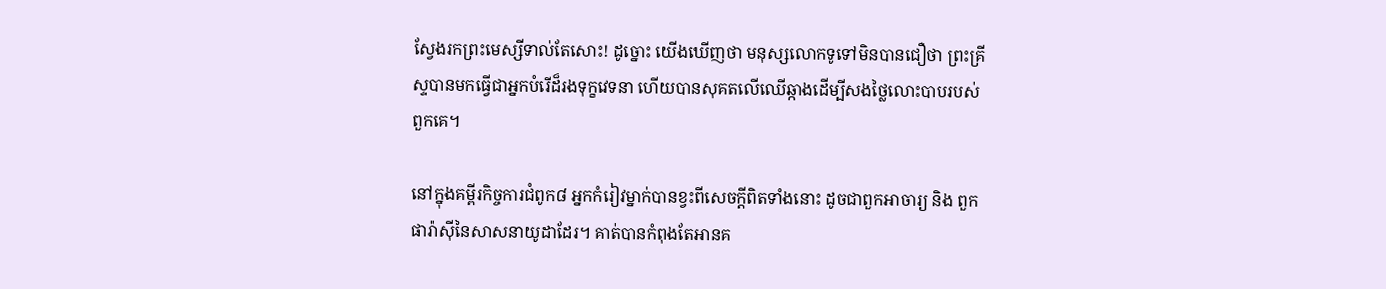ស្វែងរកព្រះមេស្សីទាល់តែសោះ! ដូច្នោះ យើងឃើញថា មនុស្សលោកទូទៅមិនបានជឿថា ព្រះគ្រីស្ទបានមកធ្វើជាអ្នកបំរើដ៏រងទុក្ខវេទនា ហើយបានសុគតលើឈើឆ្កាងដើម្បីសងថ្លៃលោះបាបរបស់ពួកគេ។

នៅក្នុងគម្ពីរកិច្ចការជំពូក៨ អ្នកកំរៀវម្នាក់បានខ្វះពីសេចក្ដីពិតទាំងនោះ ដូចជាពួកអាចារ្យ និង ពួកផារ៉ាស៊ីនៃសាសនាយូដាដែរ។ គាត់បានកំពុងតែអានគ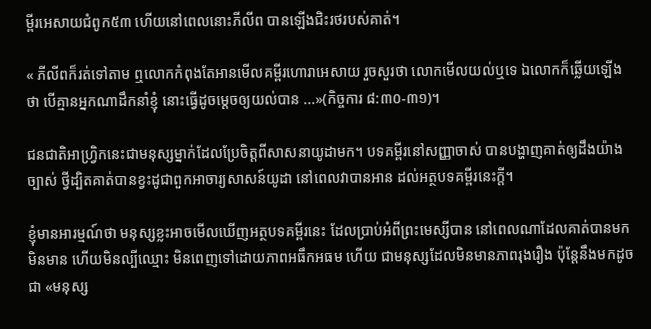ម្ពីរអេសាយជំពូក៥៣ ហើយនៅពេលនោះភីលីព បានឡើងជិះរថរបស់គាត់។

« ភីលីពក៏រត់ទៅតាម ឮលោកកំពុងតែអានមើលគម្ពីរហោរាអេសាយ រួចសួរថា លោកមើលយល់ឬទេ ឯលោកក៏ឆ្លើយឡើងថា បើគ្មានអ្នកណាដឹកនាំខ្ញុំ នោះធ្វើដូចម្តេចឲ្យយល់បាន ...»(កិច្ចការ ៨:៣០-៣១)។

ជនជាតិអាហ្រ្វិកនេះជាមនុស្សម្នាក់ដែលប្រែចិត្ដពីសាសនាយូដាមក។ បទគម្ពីរនៅសញ្ញាចាស់ បានបង្ហាញគាត់ឲ្យដឹងយ៉ាងច្បាស់ ថ្វីដ្បិតគាត់បានខ្វះដូជាពួកអាចារ្យសាសន៍យូដា នៅពេលវាបានអាន ដល់អត្ថបទគម្ពីរនេះក្ដី។

ខ្ញុំមានអារម្មណ៍ថា មនុស្សខ្លះអាចមើលឃើញអត្ថបទគម្ពីរនេះ ដែលប្រាប់អំពីព្រះមេស្សីបាន នៅពេលណាដែលគាត់បានមក មិនមាន ហើយមិនល្បីឈ្មោះ មិនពេញទៅដោយភាពអធឹកអធម ហើយ ជាមនុស្សដែលមិនមានភាពរុងរឿង ប៉ុន្ដែនឹងមកដូចជា «មនុស្ស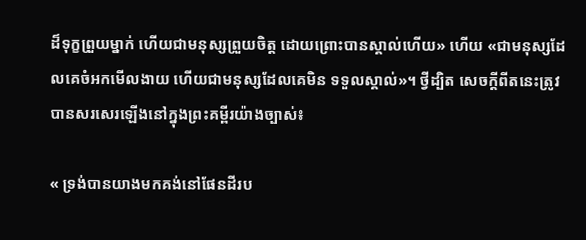ដ៏ទុក្ខព្រួយម្នាក់ ហើយជាមនុស្សព្រួយចិត្ដ ដោយព្រោះបានស្គាល់ហើយ» ហើយ «ជាមនុស្សដែលគេចំអកមើលងាយ ហើយជាមនុស្សដែលគេមិន ទទួលស្គាល់»។ ថ្វីដ្បិត សេចក្ដីពីតនេះត្រូវបានសរសេរឡើងនៅក្នុងព្រះគម្ពីរយ៉ាងច្បាស់៖

« ទ្រង់បានយាងមកគង់នៅផែនដីរប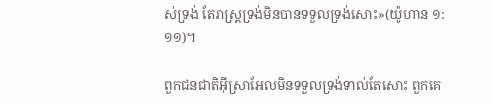ស់ទ្រង់ តែរាស្ត្រទ្រង់មិនបានទទួលទ្រង់សោះ»(យ៉ូហាន ១:១១)។

ពួកជនជាតិអ៊ីស្រាអែលមិនទទួលទ្រង់ទាល់តែសោះ ពួកគេ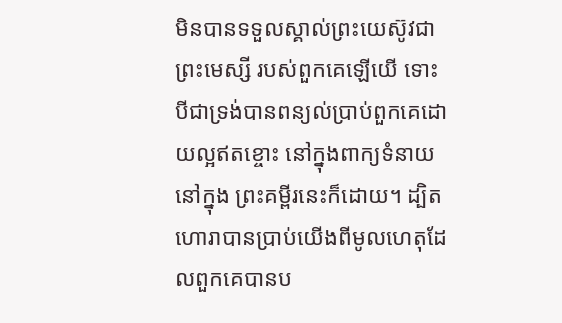មិនបានទទួលស្គាល់ព្រះយេស៊ូវជាព្រះមេស្សី របស់ពួកគេឡើយើ ទោះបីជាទ្រង់បានពន្យល់ប្រាប់ពួកគេដោយល្អឥតខ្ចោះ នៅក្នុងពាក្យទំនាយនៅក្នុង ព្រះគម្ពីរនេះក៏ដោយ។ ដ្បិតហោរាបានប្រាប់យើងពីមូលហេតុដែលពួកគេបានប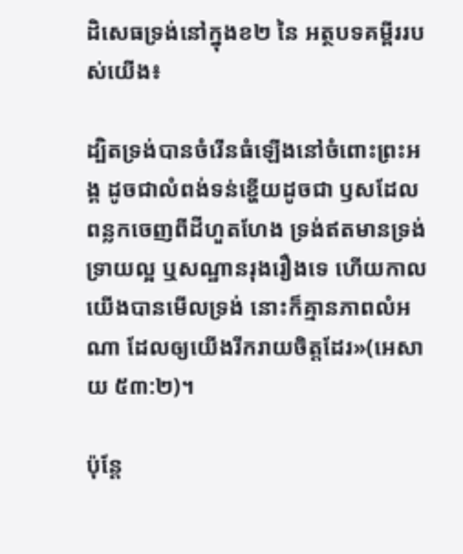ដិសេធទ្រង់នៅក្នុងខ២ នៃ អត្ថបទគម្ពីររបស់យើង៖

ដ្បិតទ្រង់បានចំរើនធំឡើងនៅចំពោះព្រះអង្គ ដូចជាលំពង់ទន់ខ្ហើយដូចជា ឫសដែលពន្លកចេញពីដីហួតហែង ទ្រង់ឥតមានទ្រង់ទ្រាយល្អ ឬសណ្ឋានរុងរឿងទេ ហើយកាលយើងបានមើលទ្រង់ នោះក៏គ្មានភាពលំអណា ដែលឲ្យយើងរីករាយចិត្តដែរ»(អេសាយ ៥៣:២)។

ប៉ុន្ដែ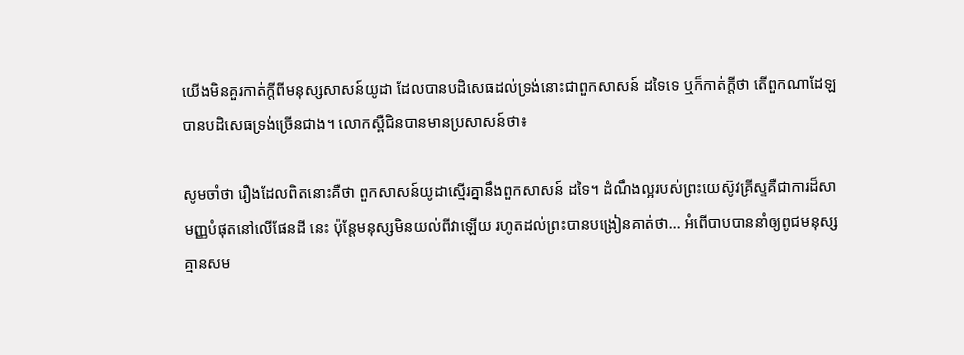យើងមិនគួរកាត់ក្ដីពីមនុស្សសាសន៍យូដា ដែលបានបដិសេធដល់ទ្រង់នោះជាពួកសាសន៍ ដទៃទេ ឬក៏កាត់ក្ដីថា តើពួកណាដែឡបានបដិសេធទ្រង់ច្រើនជាង។ លោកស្ពឺជិនបានមានប្រសាសន៍ថា៖

សូមចាំថា រឿងដែលពិតនោះគឺថា ពួកសាសន៍យូដាស្មើរគ្នានឹងពួកសាសន៍ ដទៃ។ ដំណឹងល្អរបស់ព្រះយេស៊ូវគ្រីស្ទគឺជាការដ៏សាមញ្ញបំផុតនៅលើផែនដី នេះ ប៉ុន្ដែមនុស្សមិនយល់ពីវាឡើយ រហូតដល់ព្រះបានបង្រៀនគាត់ថា... អំពើបាបបាននាំឲ្យពូជមនុស្សគ្មានសម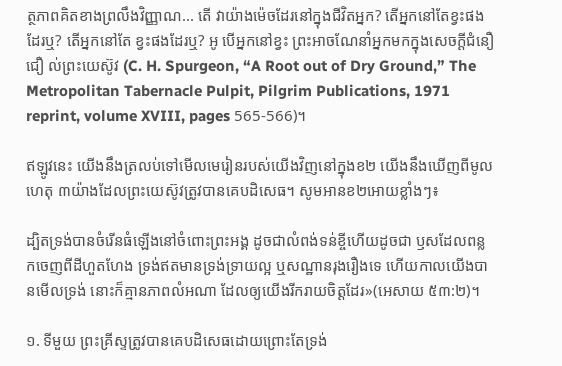ត្ថភាពគិតខាងព្រលឹងវិញ្ញាណ... តើ វាយ៉ាងម៉េចដែរនៅក្នុងជីវិតអ្នក? តើអ្នកនៅតែខ្វះផងដែរឬ? តើអ្នកនៅតែ ខ្វះផងដែរឬ? អូ បើអ្នកនៅខ្វះ ព្រះអាចណែនាំអ្នកមកក្នុងសេចក្ដីជំនឿជឿ ល់ព្រះយេស៊ូវ (C. H. Spurgeon, “A Root out of Dry Ground,” The Metropolitan Tabernacle Pulpit, Pilgrim Publications, 1971 reprint, volume XVIII, pages 565-566)។

ឥឡូវនេះ យើងនឹងត្រលប់ទៅមើលមេរៀនរបស់យើងវិញនៅក្នុងខ២ យើងនឹងឃើញពីមូលហេតុ ៣យ៉ាងដែលព្រះយេស៊ូវត្រូវបានគេបដិសេធ។ សូមអានខ២អោយខ្លាំងៗ៖

ដ្បិតទ្រង់បានចំរើនធំឡើងនៅចំពោះព្រះអង្គ ដូចជាលំពង់ទន់ខ្ចីហើយដូចជា ឫសដែលពន្លកចេញពីដីហួតហែង ទ្រង់ឥតមានទ្រង់ទ្រាយល្អ ឬសណ្ឋានរុងរឿងទេ ហើយកាលយើងបានមើលទ្រង់ នោះក៏គ្មានភាពលំអណា ដែលឲ្យយើងរីករាយចិត្តដែរ»(អេសាយ ៥៣:២)។

១. ទីមួយ ព្រះគ្រីស្ទត្រូវបានគេបដិសេធដោយព្រោះតែទ្រង់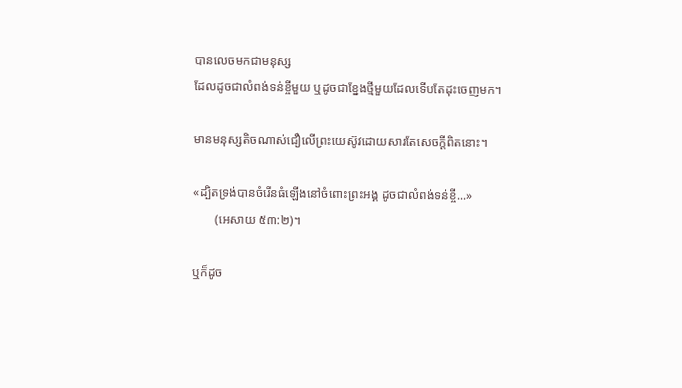បានលេចមកជាមនុស្ស
ដែលដូចជាលំពង់ទន់ខ្ចីមួយ ឬដូចជាខ្នែងថ្មីមួយដែលទើបតែដុះចេញមក។

មានមនុស្សតិចណាស់ជឿលើព្រះយេស៊ូវដោយសារតែសេចក្ដីពិតនោះ។

«ដ្បិតទ្រង់បានចំរើនធំឡើងនៅចំពោះព្រះអង្គ ដូចជាលំពង់ទន់ខ្ចី...»
       (អេសាយ ៥៣:២)។

ឬក៏ដូច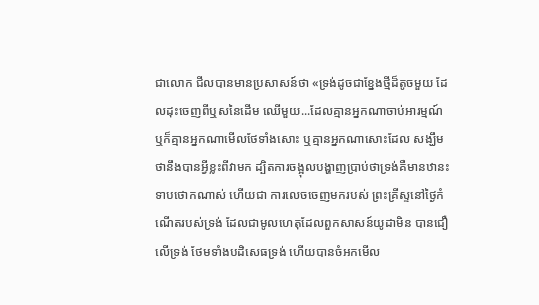ជាលោក ជីលបានមានប្រសាសន៍ថា «ទ្រង់ដូចជាខ្នែងថ្មីដ៏តូចមួយ ដែលដុះចេញពីឬសនៃដើម ឈើមួយ...ដែលគ្មានអ្នកណាចាប់អារម្មណ៍ ឬក៏គ្មានអ្នកណាមើលថែទាំងសោះ ឬគ្មានអ្នកណាសោះដែល សង្ឃឹមថានឹងបានអ្វីខ្លះពីវាមក ដ្បិតការចង្អុលបង្ហាញប្រាប់ថាទ្រង់គឺមានឋានះទាបថោកណាស់ ហើយជា ការលេចចេញមករបស់ ព្រះគ្រីស្ទនៅថ្ងៃកំណើតរបស់ទ្រង់ ដែលជាមូលហេតុដែលពួកសាសន៍យូដាមិន បានជឿលើទ្រង់ ថែមទាំងបដិសេធទ្រង់ ហើយបានចំអកមើល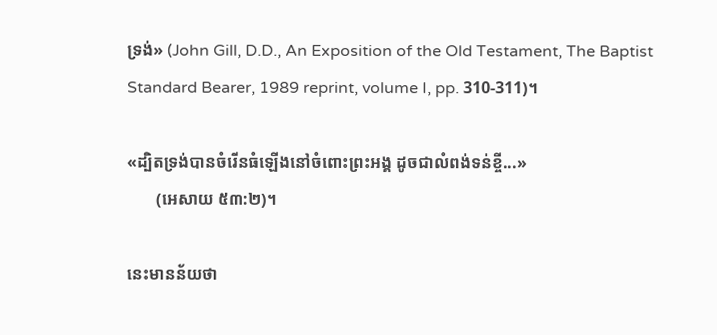ទ្រង់» (John Gill, D.D., An Exposition of the Old Testament, The Baptist Standard Bearer, 1989 reprint, volume I, pp. 310-311)។

«ដ្បិតទ្រង់បានចំរើនធំឡើងនៅចំពោះព្រះអង្គ ដូចជាលំពង់ទន់ខ្ចី...»
       (អេសាយ ៥៣:២)។

នេះមានន័យថា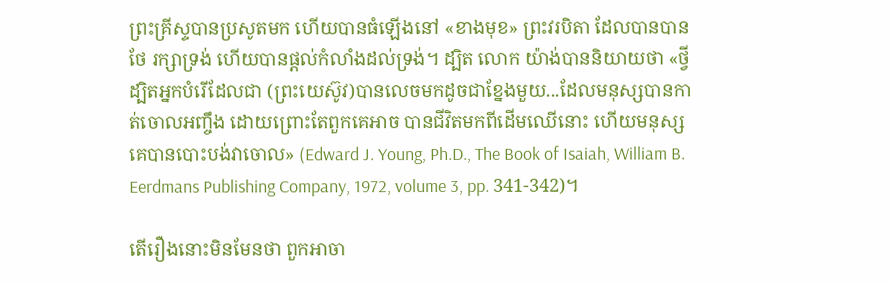ព្រះគ្រីស្ទបានប្រសូតមក ហើយបានធំឡើងនៅ «ខាងមុខ» ព្រះវរបិតា ដែលបានបានថែ រក្សាទ្រង់ ហើយបានផ្ដល់កំលាំងដល់ទ្រង់។ ដ្បិត លោក យ៉ាង់បាននិយាយថា «ថ្វីដ្បិតអ្នកបំរើដែលជា (ព្រះយេស៊ូវ)បានលេចមកដូចជាខ្នែងមួយ...ដែលមនុស្សបានកាត់ចោលអញ្ចឹង ដោយព្រោះតែពួកគេអាច បានជីវិតមកពីដើមឈើនោះ ហើយមនុស្សគេបានបោះបង់វាចោល» (Edward J. Young, Ph.D., The Book of Isaiah, William B. Eerdmans Publishing Company, 1972, volume 3, pp. 341-342)។

តើរឿងនោះមិនមែនថា ពួកអាចា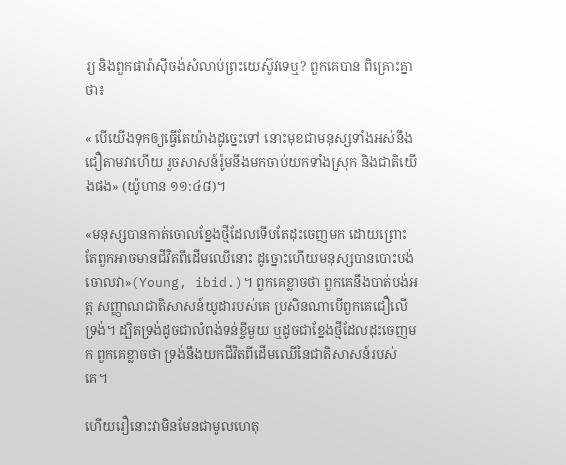រ្យ និងពួកផារ៉ាស៊ីចង់សំលាប់ព្រះយេស៊ូវទេឬ? ពួកគេបាន ពិគ្រោះគ្នាថា៖

« បើយើងទុកឲ្យធ្វើតែយ៉ាងដូច្នេះទៅ នោះមុខជាមនុស្សទាំងអស់នឹងជឿតាមវាហើយ រួចសាសន៍រ៉ូមនឹងមកចាប់យកទាំងស្រុក និងជាតិយើងផង» (យ៉ូហាន ១១:៤៨)។

«មនុស្សបានកាត់ចោលខ្នែងថ្មីដែលទើបតែដុះចេញមក ដោយព្រោះតែពួកអាចមានជីវិតពីដើមឈើនោះ ដូច្នោះហើយមនុស្សបានបោះបង់ចោលវា»(Young, ibid.)។ ពួកគេខ្លាចថា ពួកគេនឹងបាត់បង់អត្ត សញ្ញាណជាតិសាសន៍យូដារបស់គេ ប្រសិនណាបើពួកគេជឿលើទ្រង់។ ដ្បិតទ្រង់ដូចជាលំពង់ទន់ខ្ចីមួយ ឬដូចជាខ្នែងថ្មីដែលដុះចេញមក ពួកគេខ្លាចថា ទ្រង់នឹងយកជីវិតពីដើមឈើនៃជាតិសាសន៍របស់គេ។

ហើយរឿនោះវាមិនមែនជាមូលហេតុ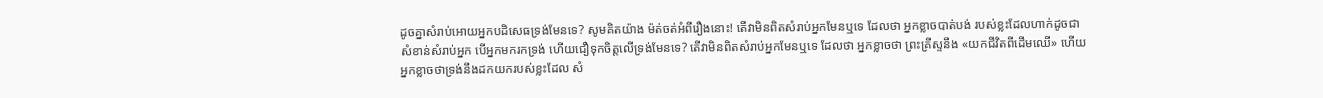ដូចគ្នាសំរាប់អោយអ្នកបដិសេធទ្រង់មែនទេ? សូមគិតយ៉ាង ម៉ត់ចត់អំពីរឿងនោះ! តើវាមិនពិតសំរាប់អ្នកមែនឬទេ ដែលថា អ្នកខ្លាចបាត់បង់ របស់ខ្លះដែលហាក់ដូចជា សំខាន់សំរាប់អ្នក បើអ្នកមករកទ្រង់ ហើយជឿទុកចិត្ដលើទ្រង់មែនទេ? តើវាមិនពិតសំរាប់អ្នកមែនឬទេ ដែលថា អ្នកខ្លាចថា ព្រះគ្រីស្ទនឹង «យកជីវិតពីដើមឈើ» ហើយអ្នកខ្លាចថាទ្រង់នឹងដកយករបស់ខ្លះដែល សំ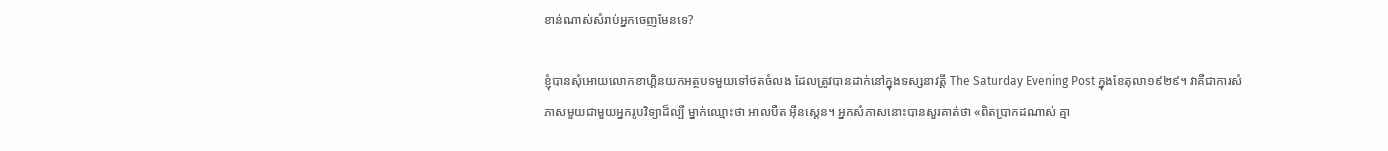ខាន់ណាស់សំរាប់អ្នកចេញមែនទេ?

ខ្ញុំបានសុំអោយលោកខាហ្គិនយកអត្ថបទមួយទៅថតចំលង ដែលត្រូវបានដាក់នៅក្នុងទស្សនាវត្ដី The Saturday Evening Post ក្នុងខែតុលា១៩២៩។ វាគឺជាការសំភាសមួយជាមួយអ្នករូបវិទ្យាដ៏ល្បី ម្នាក់ឈ្មោះថា អាលបឺត អ៊ីនស្តេន។ អ្នកសំភាសនោះបានសួរគាត់ថា «ពិតប្រាកដណាស់ គ្មា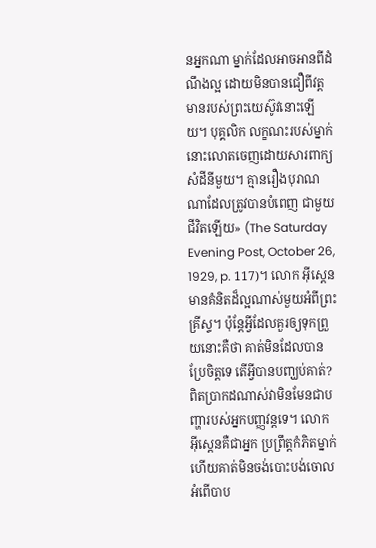នអ្នកណា ម្នាក់ដែលអាចអានពីដំណឹងល្អ ដោយមិនបានជឿពីវត្ដមានរបស់ព្រះយេស៊ូវនោះឡើយ។ បុគ្គលិក លក្ខណះរបស់ម្នាក់នោះលោតចេញដោយសារពាក្យសំដីនីមួយ។ គ្មានរឿងបុរាណណាដែលត្រូវបានបំពេញ ជាមួយជីវិតឡើយ» (The Saturday Evening Post, October 26, 1929, p. 117)។ លោក អ៊ីស្ដេន មានគំនិតដ៏ល្អណាស់មួយអំពីព្រះគ្រីស្ទ។ ប៉ុន្ដែអ្វីដែលគួរឲ្យទុកព្រួយនោះគឺថា គាត់មិនដែលបានប្រែចិត្ដទេ តើអ្វីបានបញ្ឃប់គាត់? ពិតប្រាកដណាស់វាមិនមែនជាបញ្ហារបស់អ្នកបញ្ញវន្ដទេ។ លោក អ៊ីស្ដេនគឺជាអ្នក ប្រព្រឹត្ដកំភិតម្នាក់ ហើយគាត់មិនចង់បោះបង់ចោលអំពើបាប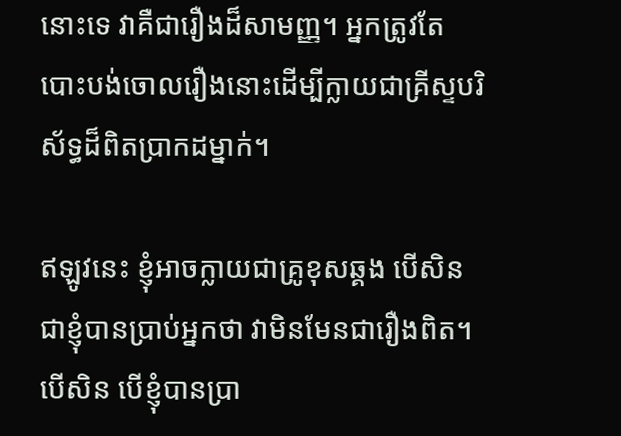នោះទេ វាគឺជារឿងដ៏សាមញ្ញ។ អ្នកត្រូវតែ បោះបង់ចោលរឿងនោះដើម្បីក្លាយជាគ្រីស្ទបរិស័ទ្ធដ៏ពិតប្រាកដម្នាក់។

ឥឡូវនេះ ខ្ញុំអាចក្លាយជាគ្រូខុសឆ្គង បើសិនជាខ្ញុំបានប្រាប់អ្នកថា វាមិនមែនជារឿងពិត។ បើសិន បើខ្ញុំបានប្រា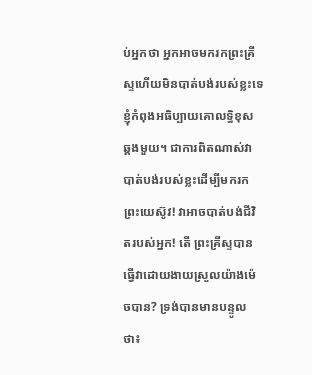ប់អ្នកថា អ្នកអាចមករកព្រះគ្រីស្ទហើយមិនបាត់បង់របស់ខ្លះទេ ខ្ញុំកំពុងអធិប្បាយគោលទ្ធិខុស ឆ្គងមួយ។ ជាការពិតណាស់វាបាត់បង់របស់ខ្លះដើម្បីមករកព្រះយេស៊ូវ! វាអាចបាត់បង់ជីវិតរបស់អ្នក! តើ ព្រះគ្រីស្ទបានធ្វើវាដោយងាយស្រួលយ៉ាងម៉េចបាន? ទ្រង់បានមានបន្ទូលថា៖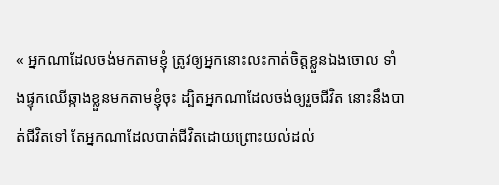« អ្នកណាដែលចង់មកតាមខ្ញុំ ត្រូវឲ្យអ្នកនោះលះកាត់ចិត្តខ្លួនឯងចោល ទាំងផ្ទុកឈើឆ្កាងខ្លួនមកតាមខ្ញុំចុះ ដ្បិតអ្នកណាដែលចង់ឲ្យរួចជីវិត នោះនឹងបាត់ជីវិតទៅ តែអ្នកណាដែលបាត់ជីវិតដោយព្រោះយល់ដល់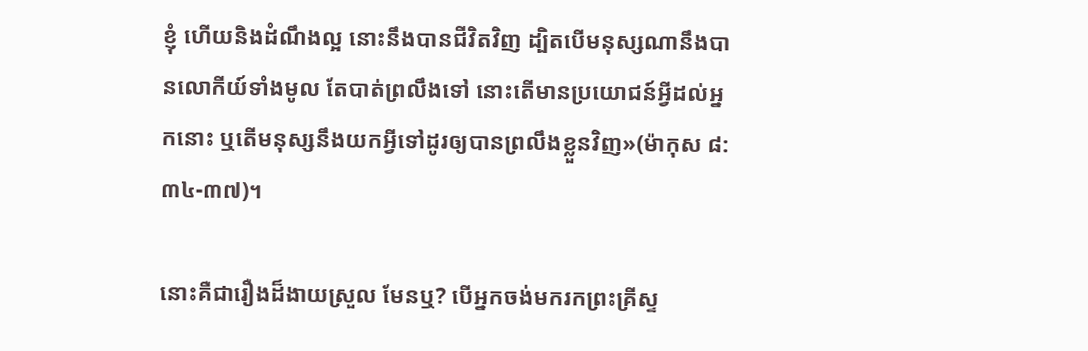ខ្ញុំ ហើយនិងដំណឹងល្អ នោះនឹងបានជីវិតវិញ ដ្បិតបើមនុស្សណានឹងបានលោកីយ៍ទាំងមូល តែបាត់ព្រលឹងទៅ នោះតើមានប្រយោជន៍អ្វីដល់អ្នកនោះ ឬតើមនុស្សនឹងយកអ្វីទៅដូរឲ្យបានព្រលឹងខ្លួនវិញ»(ម៉ាកុស ៨: ៣៤-៣៧)។

នោះគឺជារឿងដ៏ងាយស្រួល មែនឬ? បើអ្នកចង់មករកព្រះគ្រីស្ទ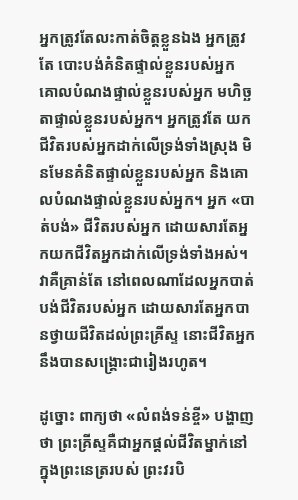អ្នកត្រូវតែលះកាត់ចិត្ដខ្លួនឯង អ្នកត្រូវតែ បោះបង់គំនិតផ្ទាល់ខ្លួនរបស់អ្នក គោលបំណងផ្ទាល់ខ្លួនរបស់អ្នក មហិច្ឆតាផ្ទាល់ខ្លួនរបស់អ្នក។ អ្នកត្រូវតែ យកជីវិតរបស់អ្នកដាក់លើទ្រង់ទាំងស្រុង មិនមែនគំនិតផ្ទាល់ខ្លួនរបស់អ្នក និងគោលបំណងផ្ទាល់ខ្លួនរបស់អ្នក។ អ្នក «បាត់បង់» ជីវិតរបស់អ្នក ដោយសារតែអ្នកយកជីវិតអ្នកដាក់លើទ្រង់ទាំងអស់។ វាគឺគ្រាន់តែ នៅពេលណាដែលអ្នកបាត់បង់ជីវិតរបស់អ្នក ដោយសារតែអ្នកបានថ្វាយជីវិតដល់ព្រះគ្រីស្ទ នោះជីវិតអ្នក នឹងបានសង្រ្គោះជារៀងរហូត។

ដូច្នោះ ពាក្យថា «លំពង់ទន់ខ្ចី» បង្ហាញថា ព្រះគ្រីស្ទគឺជាអ្នកផ្ដល់ជីវិតម្នាក់នៅក្នុងព្រះនេត្ររបស់ ព្រះវរបិ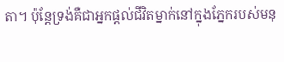តា។ ប៉ុន្ដែទ្រង់គឺជាអ្នកផ្ដល់ជីវិតម្នាក់នៅក្នុងភ្នែករបស់មនុ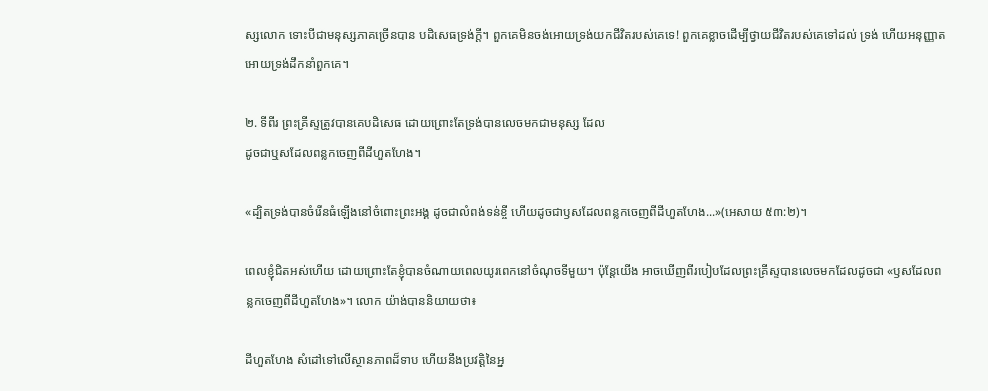ស្សលោក ទោះបីជាមនុស្សភាគច្រើនបាន បដិសេធទ្រង់ក្ដី។ ពួកគេមិនចង់អោយទ្រង់យកជីវិតរបស់គេទេ! ពួកគេខ្លាចដើម្បីថ្វាយជីវិតរបស់គេទៅដល់ ទ្រង់ ហើយអនុញ្ញាតអោយទ្រង់ដឹកនាំពួកគេ។

២. ទីពីរ ព្រះគ្រីស្ទត្រូវបានគេបដិសេធ ដោយព្រោះតែទ្រង់បានលេចមកជាមនុស្ស ដែល
ដូចជាឬសដែលពន្លកចេញពីដីហួតហែង។

«ដ្បិតទ្រង់បានចំរើនធំឡើងនៅចំពោះព្រះអង្គ ដូចជាលំពង់ទន់ខ្ចី ហើយដូចជាឫសដែលពន្លកចេញពីដីហួតហែង...»(អេសាយ ៥៣:២)។

ពេលខ្ញុំជិតអស់ហើយ ដោយព្រោះតែខ្ញុំបានចំណាយពេលយូរពេកនៅចំណុចទីមួយ។ ប៉ុន្ដែយើង អាចឃើញពីរបៀបដែលព្រះគ្រីស្ទបានលេចមកដែលដូចជា «ឫសដែលពន្លកចេញពីដីហួតហែង»។ លោក យ៉ាង់បាននិយាយថា៖

ដីហួតហែង សំដៅទៅលើស្ថានភាពដ៏ទាប ហើយនឹងប្រវត្ដិនៃអ្ន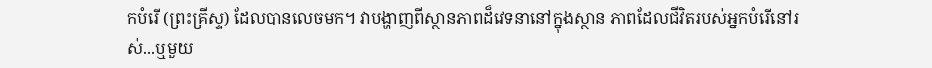កបំរើ (ព្រះគ្រីស្ទ) ដែលបានលេចមក។ វាបង្ហាញពីស្ថានភាពដ៏វេទនានៅក្នុងស្ថាន ភាពដែលជីវិតរបស់អ្នកបំរើនៅរស់...ឬមួយ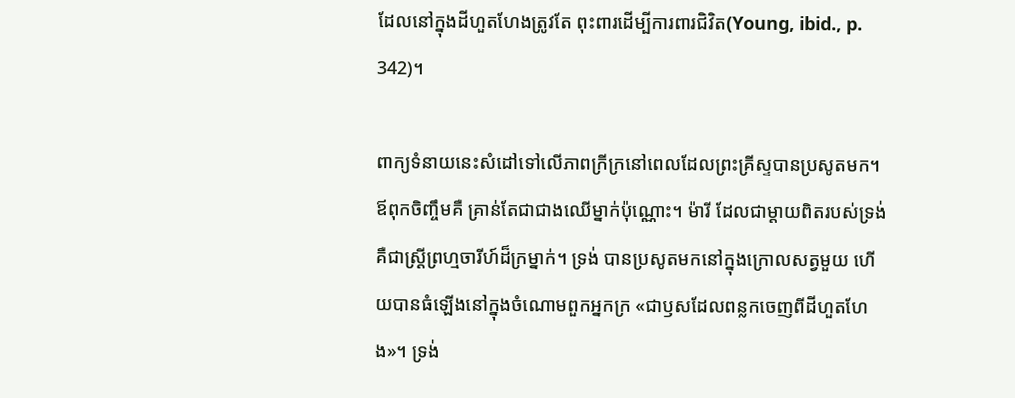ដែលនៅក្នុងដីហួតហែងត្រូវតែ ពុះពារដើម្បីការពារជិវិត(Young, ibid., p. 342)។

ពាក្យទំនាយនេះសំដៅទៅលើភាពក្រីក្រនៅពេលដែលព្រះគ្រីស្ទបានប្រសូតមក។ ឪពុកចិញ្ចឹមគឺ គ្រាន់តែជាជាងឈើម្នាក់ប៉ុណ្ណោះ។ ម៉ារី ដែលជាម្ដាយពិតរបស់ទ្រង់គឺជាស្រី្ដព្រហ្មចារីហ៍ដ៏ក្រម្នាក់។ ទ្រង់ បានប្រសូតមកនៅក្នុងក្រោលសត្វមួយ ហើយបានធំឡើងនៅក្នុងចំណោមពួកអ្នកក្រ «ជាឫសដែលពន្លកចេញពីដីហួតហែង»។ ទ្រង់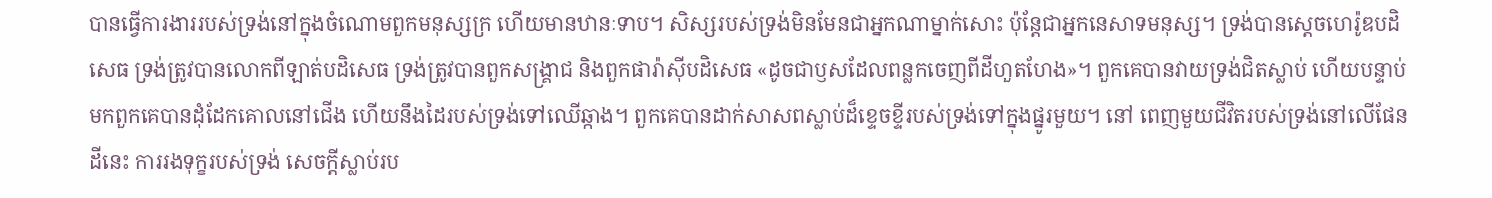បានធ្វើការងាររបស់ទ្រង់នៅក្នុងចំណោមពួកមនុស្សក្រ ហើយមានឋានៈទាប។ សិស្សរបស់ទ្រង់មិនមែនជាអ្នកណាម្នាក់សោះ ប៉ុន្ដែជាអ្នកនេសាទមនុស្ស។ ទ្រង់បានសេ្ដចហេរ៉ូឌបដិសេធ ទ្រង់ត្រូវបានលោកពីឡាត់បដិសេធ ទ្រង់ត្រូវបានពួកសង្រ្គាជ និងពួកផារ៉ាស៊ីបដិសេធ «ដូចជាឫសដែលពន្លកចេញពីដីហួតហែង»។ ពួកគេបានវាយទ្រង់ជិតស្លាប់ ហើយបន្ទាប់មកពួកគេបានដុំដែកគោលនៅជើង ហើយនឹងដៃរបស់ទ្រង់ទៅឈើឆ្កាង។ ពួកគេបានដាក់សាសពស្លាប់ដ៏ខ្ទេចខ្ទីរបស់ទ្រង់ទៅក្នុងផ្នូរមួយ។ នៅ ពេញមួយជីវិតរបស់ទ្រង់នៅលើផែនដីនេះ ការរងទុក្ខរបស់ទ្រង់ សេចក្ដីស្លាប់រប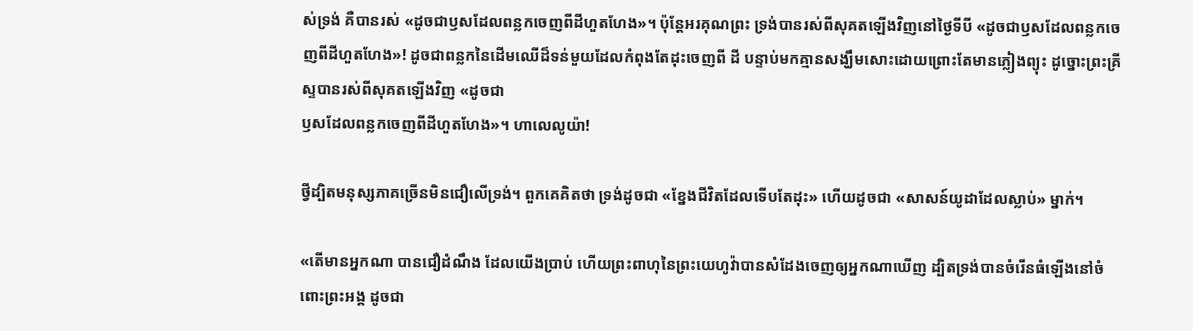ស់ទ្រង់ គឺបានរស់ «ដូចជាឫសដែលពន្លកចេញពីដីហួតហែង»។ ប៉ុន្ដែអរគុណព្រះ ទ្រង់បានរស់ពីសុគតឡើងវិញនៅថ្ងៃទីបី «ដូចជាឫសដែលពន្លកចេញពីដីហួតហែង»! ដូចជាពន្លកនៃដើមឈើដ៏ទន់មួយដែលកំពុងតែដុះចេញពី ដី បន្ទាប់មកគ្មានសង្ឃឹមសោះដោយព្រោះតែមានភ្លៀងព្យុះ ដូច្នោះព្រះគ្រីស្ទបានរស់ពីសុគតឡើងវិញ «ដូចជា
ឫសដែលពន្លកចេញពីដីហួតហែង»។ ហាលេលូយ៉ា!

ថ្វីដ្បិតមនុស្សភាគច្រើនមិនជឿលើទ្រង់។ ពួកគេគិតថា ទ្រង់ដូចជា «ខ្នែងជីវិតដែលទើបតែដុះ» ហើយដូចជា «សាសន៍យូដាដែលស្លាប់» ម្នាក់។

«តើមានអ្នកណា បានជឿដំណឹង ដែលយើងប្រាប់ ហើយព្រះពាហុនៃព្រះយេហូវ៉ាបានសំដែងចេញឲ្យអ្នកណាឃើញ ដ្បិតទ្រង់បានចំរើនធំឡើងនៅចំពោះព្រះអង្គ ដូចជា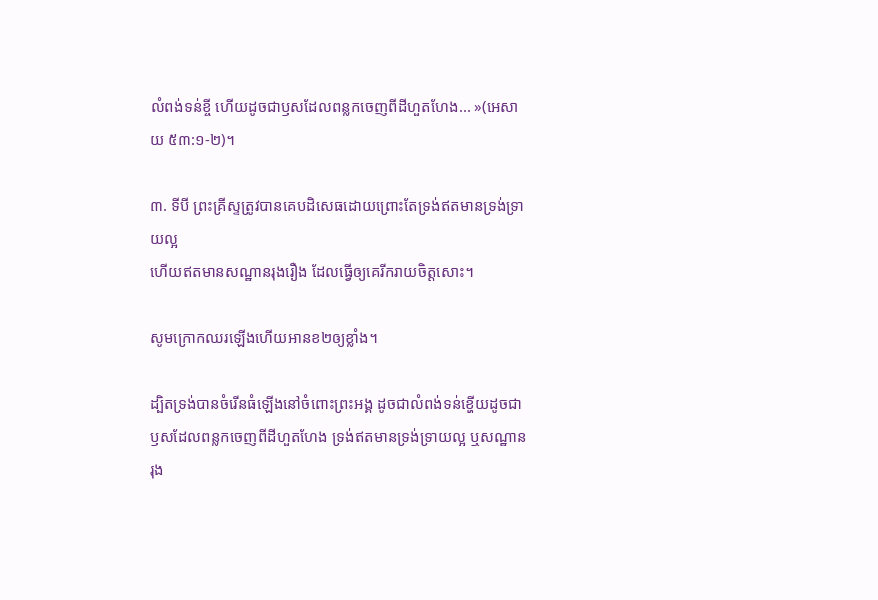លំពង់ទន់ខ្ចី ហើយដូចជាឫសដែលពន្លកចេញពីដីហួតហែង... »(អេសាយ ៥៣:១-២)។

៣. ទីបី ព្រះគ្រីស្ទត្រូវបានគេបដិសេធដោយព្រោះតែទ្រង់ឥតមានទ្រង់ទ្រាយល្អ
ហើយឥតមានសណ្ឋានរុងរឿង ដែលធ្វើឲ្យគេរីករាយចិត្ដសោះ។

សូមក្រោកឈរឡើងហើយអានខ២ឲ្យខ្លាំង។

ដ្បិតទ្រង់បានចំរើនធំឡើងនៅចំពោះព្រះអង្គ ដូចជាលំពង់ទន់ខ្ហើយដូចជា ឫសដែលពន្លកចេញពីដីហួតហែង ទ្រង់ឥតមានទ្រង់ទ្រាយល្អ ឬសណ្ឋានរុង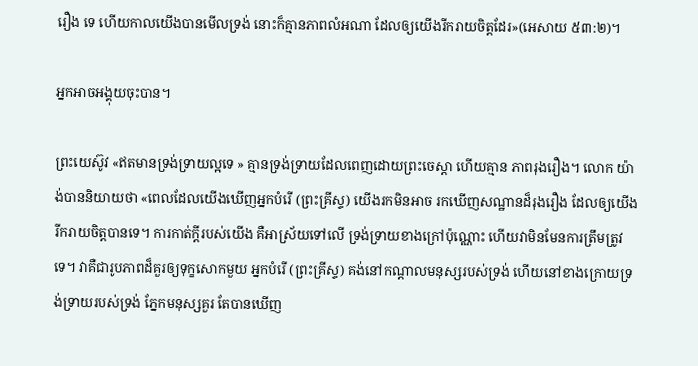រឿង ទេ ហើយកាលយើងបានមើលទ្រង់ នោះក៏គ្មានភាពលំអណា ដែលឲ្យយើងរីករាយចិត្តដែរ»(អេសាយ ៥៣:២)។

អ្នកអាចអង្គុយចុះបាន។

ព្រះយេស៊ូវ «ឥតមានទ្រង់ទ្រាយល្អទេ » គ្មានទ្រង់ទ្រាយដែលពេញដោយព្រះចេស្ដា ហើយគ្មាន ភាពរុងរឿង។ លោក យ៉ាង់បាននិយាយថា «ពេលដែលយើងឃើញអ្នកបំរើ (ព្រះគ្រីស្ទ) យើងរកមិនអាច រកឃើញសណ្ឋានដ៏រុងរឿង ដែលឲ្យយើងរីករាយចិត្ដបានទេ។ ការកាត់ក្ដីរបស់យើង គឺអាស្រ័យទៅលើ ទ្រង់ទ្រាយខាងក្រៅប៉ុណ្ណោះ ហើយវាមិនមែនការត្រឹមត្រូវទេ។ វាគឺជារូបភាពដ៏គួរឲ្យទុក្ខសោកមួយ អ្នកបំរើ (ព្រះគ្រីស្ទ) គង់នៅកណ្ដាលមនុស្សរបស់ទ្រង់ ហើយនៅខាងក្រោយទ្រង់ទ្រាយរបស់ទ្រង់ ភ្នែកមនុស្សគួរ តែបានឃើញ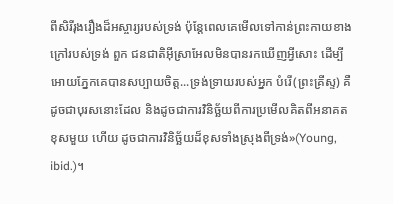ពីសិរីរុងរឿងដ៏អស្ចារ្យរបស់ទ្រង់ ប៉ុន្ដែពេលគេមើលទៅកាន់ព្រះកាយខាងក្រៅរបស់ទ្រង់ ពួក ជនជាតិអ៊ីស្រាអែលមិនបានរកឃើញអ្វីសោះ ដើម្បីអោយភ្នែកគេបានសប្បាយចិត្ដ...ទ្រង់ទ្រាយរបស់អ្នក បំរើ(ព្រះគ្រីស្ទ) គឺដូចជាបុរសនោះដែល និងដូចជាការវិនិច្ឆ័យពីការប្រមើលគិតពីអនាគតខុសមួយ ហើយ ដូចជាការវិនិច្ឆ័យដ៏ខុសទាំងស្រុងពីទ្រង់»(Young, ibid.)។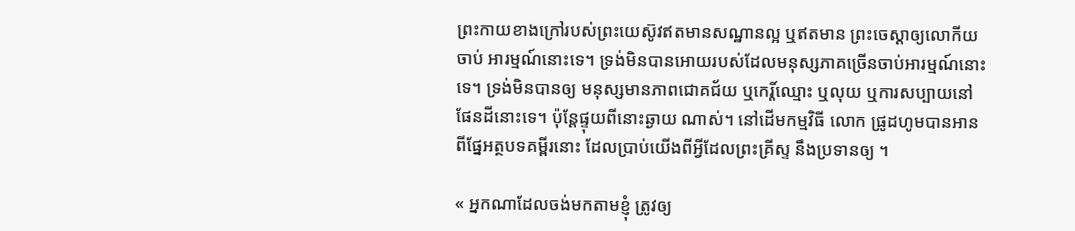ព្រះកាយខាងក្រៅរបស់ព្រះយេស៊ូវឥតមានសណ្ឋានល្អ ឬឥតមាន ព្រះចេស្ដាឲ្យលោកីយចាប់ អារម្មណ៍នោះទេ។ ទ្រង់មិនបានអោយរបស់ដែលមនុស្សភាគច្រើនចាប់អារម្មណ៍នោះទេ។ ទ្រង់មិនបានឲ្យ មនុស្សមានភាពជោគជ័យ ឬកេរ្ដិ៍ឈ្មោះ ឬលុយ ឬការសប្បាយនៅផែនដីនោះទេ។ ប៉ុន្ដែផ្ទុយពីនោះឆ្ងាយ ណាស់។ នៅដើមកម្មវិធី លោក ផ្រូដហូមបានអានពីផ្នែអត្ថបទគម្ពីរនោះ ដែលប្រាប់យើងពីអ្វីដែលព្រះគ្រីស្ទ នឹងប្រទានឲ្យ ។

« អ្នកណាដែលចង់មកតាមខ្ញុំ ត្រូវឲ្យ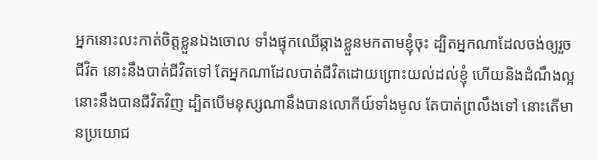អ្នកនោះលះកាត់ចិត្តខ្លួនឯងចោល ទាំងផ្ទុកឈើឆ្កាងខ្លួនមកតាមខ្ញុំចុះ ដ្បិតអ្នកណាដែលចង់ឲ្យរួចជីវិត នោះនឹងបាត់ជីវិតទៅ តែអ្នកណាដែលបាត់ជីវិតដោយព្រោះយល់ដល់ខ្ញុំ ហើយនិងដំណឹងល្អ នោះនឹងបានជីវិតវិញ ដ្បិតបើមនុស្សណានឹងបានលោកីយ៍ទាំងមូល តែបាត់ព្រលឹងទៅ នោះតើមានប្រយោជ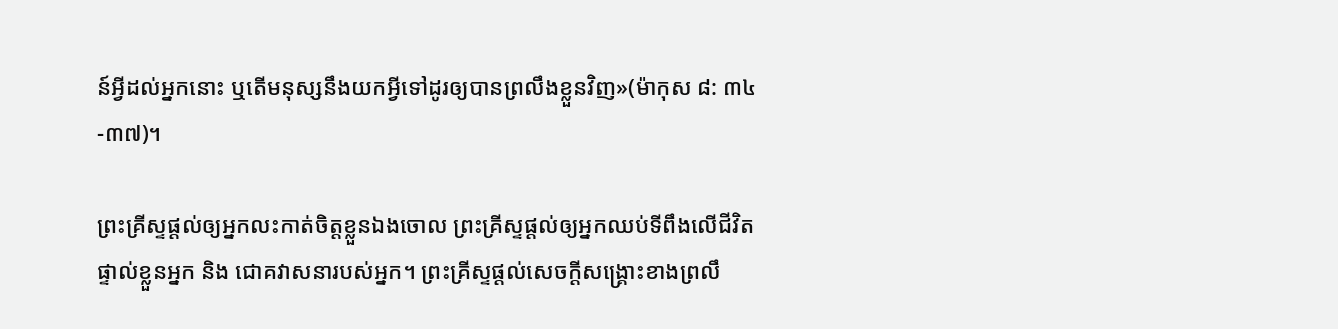ន៍អ្វីដល់អ្នកនោះ ឬតើមនុស្សនឹងយកអ្វីទៅដូរឲ្យបានព្រលឹងខ្លួនវិញ»(ម៉ាកុស ៨: ៣៤-៣៧)។

ព្រះគ្រីស្ទផ្ដល់ឲ្យអ្នកលះកាត់ចិត្ដខ្លួនឯងចោល ព្រះគ្រីស្ទផ្ដល់ឲ្យអ្នកឈប់ទីពឹងលើជីវិតផ្ទាល់ខ្លួនអ្នក និង ជោគវាសនារបស់អ្នក។ ព្រះគ្រីស្ទផ្ដល់សេចក្ដីសង្រ្គោះខាងព្រលឹ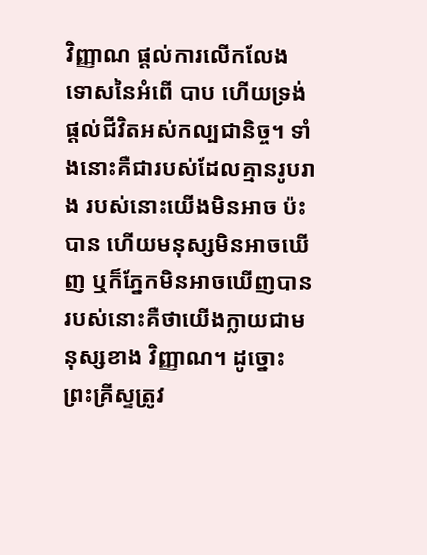វិញ្ញាណ ផ្ដល់ការលើកលែងទោសនៃអំពើ បាប ហើយទ្រង់ផ្ដល់ជីវិតអស់កល្បជានិច្ច។ ទាំងនោះគឺជារបស់ដែលគ្មានរូបរាង របស់នោះយើងមិនអាច ប៉ះបាន ហើយមនុស្សមិនអាចឃើញ ឬក៏ភ្នែកមិនអាចឃើញបាន របស់នោះគឺថាយើងក្លាយជាមនុស្សខាង វិញ្ញាណ។ ដូច្នោះព្រះគ្រីស្ទត្រូវ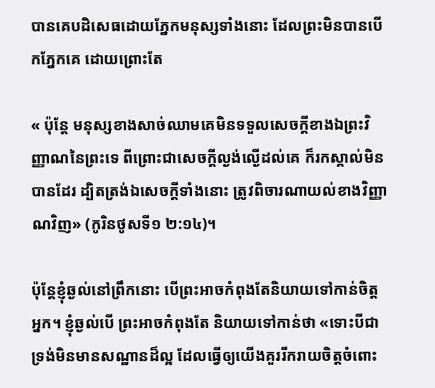បានគេបដិសេធដោយភ្នែកមនុស្សទាំងនោះ ដែលព្រះមិនបានបើកភ្នែកគេ ដោយព្រោះតែ

« ប៉ុន្តែ មនុស្សខាងសាច់ឈាមគេមិនទទួលសេចក្តីខាងឯព្រះវិញ្ញាណនៃព្រះទេ ពីព្រោះជាសេចក្តីល្ងង់ល្ងើដល់គេ ក៏រកស្គាល់មិនបានដែរ ដ្បិតត្រង់ឯសេចក្តីទាំងនោះ ត្រូវពិចារណាយល់ខាងវិញ្ញាណវិញ» (កូរិនថូសទី១ ២:១៤)។

ប៉ុន្ដែខ្ញុំឆ្ងល់នៅពឹ្រកនោះ បើព្រះអាចកំពុងតែនិយាយទៅកាន់ចិត្ដអ្នក។ ខ្ញុំឆ្ងល់បើ ព្រះអាចកំពុងតែ និយាយទៅកាន់ថា «ទោះបីជាទ្រង់មិនមានសណ្ឋានដ៏ល្អ ដែលធ្វើឲ្យយើងគួររីករាយចិត្ដចំពោះ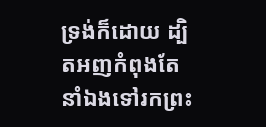ទ្រង់ក៏ដោយ ដ្បិតអញកំពុងតែនាំឯងទៅរកព្រះ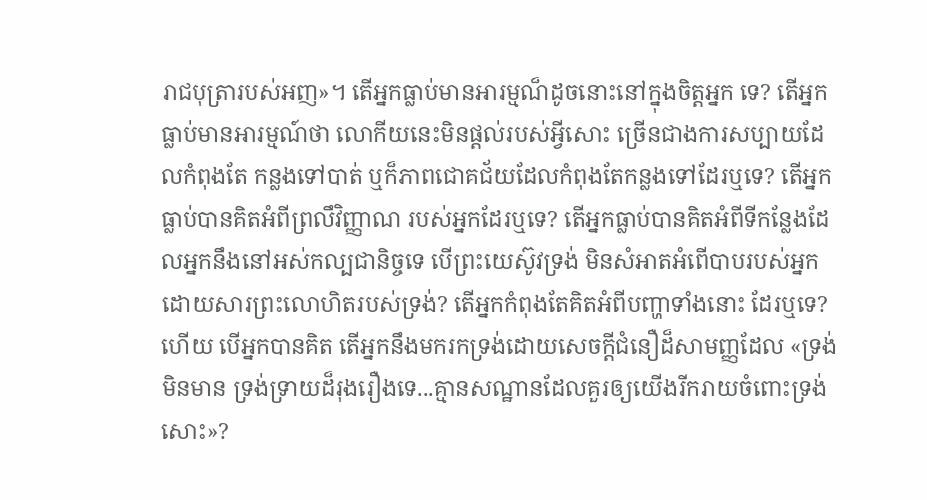រាជបុត្រារបស់អញ»។ តើអ្នកធ្លាប់មានអារម្មណ៏ដូចនោះនៅក្នុងចិត្ដអ្នក ទេ? តើអ្នកធ្លាប់មានអារម្មណ៍ថា លោកីយនេះមិនផ្ដល់របស់អ្វីសោះ ច្រើនជាងការសប្បាយដែលកំពុងតែ កន្លងទៅបាត់ ឬក៏ភាពជោគជ័យដែលកំពុងតែកន្លងទៅដែរឬទេ? តើអ្នកធ្លាប់បានគិតអំពីព្រលឹវិញ្ញាណ របស់អ្នកដែរឬទេ? តើអ្នកធ្លាប់បានគិតអំពីទីកន្លែងដែលអ្នកនឹងនៅអស់កល្បជានិច្ចទេ បើព្រះយេស៊ូវទ្រង់ មិនសំអាតអំពើបាបរបស់អ្នក ដោយសារព្រះលោហិតរបស់ទ្រង់? តើអ្នកកំពុងតែគិតអំពីបញ្ហាទាំងនោះ ដែរឬទេ? ហើយ បើអ្នកបានគិត តើអ្នកនឹងមករកទ្រង់ដោយសេចក្ដីជំនឿដ៏សាមញ្ញដែល «ទ្រង់មិនមាន ទ្រង់ទ្រាយដ៏រុងរឿងទេ...គ្មានសណ្ឋានដែលគួរឲ្យយើងរីករាយចំពោះទ្រង់សោះ»?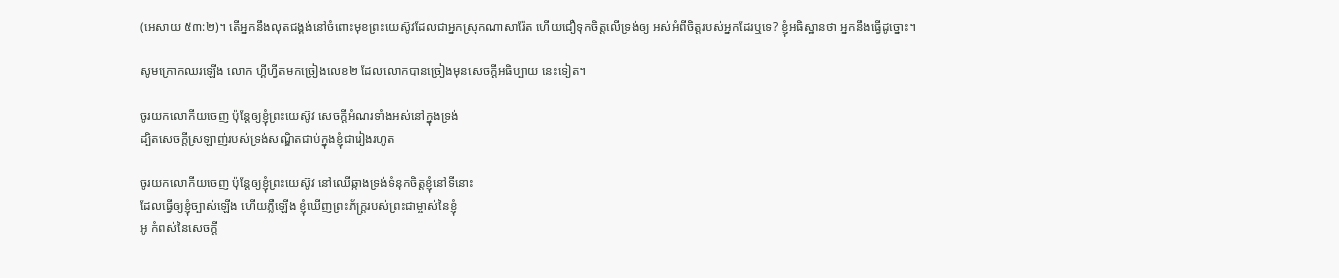(អេសាយ ៥៣:២)។ តើអ្នកនឹងលុតជង្គង់នៅចំពោះមុខព្រះយេស៊ូវដែលជាអ្នកស្រុកណាសារ៉ែត ហើយជឿទុកចិត្ដលើទ្រង់ឲ្យ អស់អំពីចិត្ដរបស់អ្នកដែរឬទេ? ខ្ញុំអធិស្ឋានថា អ្នកនឹងធ្វើដូច្នោះ។

សូមក្រោកឈរឡើង លោក ហ្គីហ្វីតមកច្រៀងលេខ២ ដែលលោកបានច្រៀងមុនសេចក្ដីអធិប្បាយ នេះទៀត។

ចូរយកលោកីយចេញ ប៉ុន្ដែឲ្យខ្ញុំព្រះយេស៊ូវ សេចក្ដីអំណរទាំងអស់នៅក្នុងទ្រង់
ដ្បិតសេចក្ដីស្រឡាញ់របស់ទ្រង់សណ្ឌិតជាប់ក្នុងខ្ញុំជារៀងរហូត

ចូរយកលោកីយចេញ ប៉ុន្ដែឲ្យខ្ញុំព្រះយេស៊ូវ នៅឈើឆ្កាងទ្រង់ទំនុកចិត្ដខ្ញុំនៅទីនោះ
ដែលធ្វើឲ្យខ្ញុំច្បាស់ឡើង ហើយភ្លឺឡើង ខ្ញុំឃើញព្រះភ័ក្រ្ដរបស់ព្រះជាម្ចាស់នៃខ្ញុំ
អូ កំពស់នៃសេចក្ដី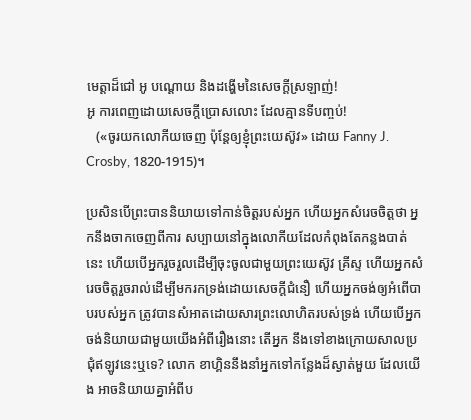មេត្ដាដ៏ជៅ អូ បណ្ដោយ និងដង្ហើមនៃសេចក្ដីស្រឡាញ់!
អូ ការពេញដោយសេចក្ដីប្រោសលោះ ដែលគ្មានទីបញ្ចប់!
   («ចូរយកលោកីយចេញ ប៉ុន្ដែឲ្យខ្ញុំព្រះយេស៊ូវ» ដោយ Fanny J. Crosby, 1820-1915)។

ប្រសិនបើព្រះបាននិយាយទៅកាន់ចិត្ដរបស់អ្នក ហើយអ្នកសំរេចចិត្ដថា អ្នកនឹងចាកចេញពីការ សប្បាយនៅក្នុងលោកីយដែលកំពុងតែកន្លងបាត់នេះ ហើយបើអ្នករួចរួលដើម្បីចុះចូលជាមួយព្រះយេស៊ូវ គ្រីស្ទ ហើយអ្នកសំរេចចិត្ដរួចរាល់ដើម្បីមករកទ្រង់ដោយសេចក្ដីជំនឿ ហើយអ្នកចង់ឲ្យអំពើបាបរបស់អ្នក ត្រូវបានសំអាតដោយសារព្រះលោហិតរបស់ទ្រង់ ហើយបើអ្នកចង់និយាយជាមួយយើងអំពីរឿងនោះ តើអ្នក នឹងទៅខាងក្រោយសាលប្រជុំឥឡូវនេះឬទេ? លោក ខាហ្គិននឹងនាំអ្នកទៅកន្លែងដ៏ស្ងាត់មួយ ដែលយើង អាចនិយាយគ្នាអំពីប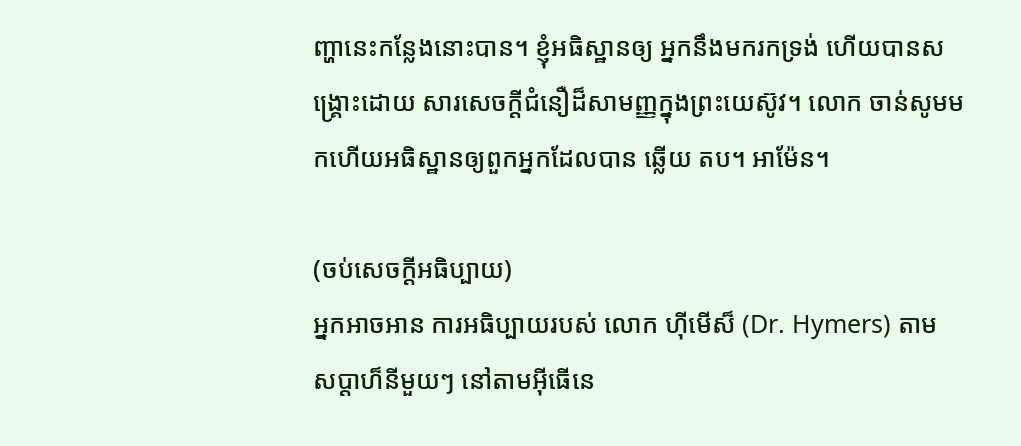ញ្ហានេះកន្លែងនោះបាន។ ខ្ញុំអធិស្ឋានឲ្យ អ្នកនឹងមករកទ្រង់ ហើយបានសង្រ្គោះដោយ សារសេចក្ដីជំនឿដ៏សាមញ្ញក្នុងព្រះយេស៊ូវ។ លោក ចាន់សូមមកហើយអធិស្ឋានឲ្យពួកអ្នកដែលបាន ឆ្លើយ តប។ អាម៉ែន។

(ចប់សេចក្ដីអធិប្បាយ)
អ្នកអាចអាន ការអធិប្បាយរបស់ លោក ហ៊ីមើស៏ (Dr. Hymers) តាម
សប្ដាហ៏នីមួយៗ នៅតាមអ៊ីធើនេ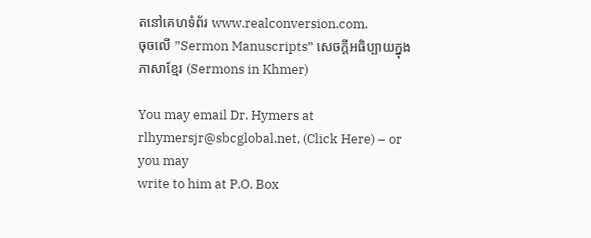តនៅគេហទំព័រ www.realconversion.com.
ចុចលើ ”Sermon Manuscripts” សេចក្ដីអធិប្បាយក្នុងភាសាខ្មែរ (Sermons in Khmer)

You may email Dr. Hymers at rlhymersjr@sbcglobal.net, (Click Here) – or you may
write to him at P.O. Box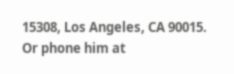15308, Los Angeles, CA 90015. Or phone him at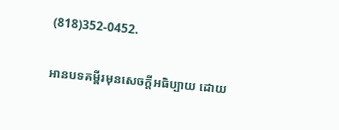(818)352-0452.

អានបទគម្ពីរមុនសេចក្ដីអធិប្បាយ ដោយ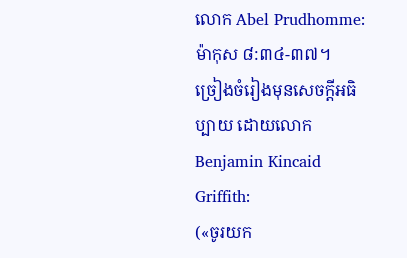លោក Abel Prudhomme: ម៉ាកុស ៨:៣៤-៣៧។
ច្រៀងចំរៀងមុនសេចក្ដីអធិប្បាយ ដោយលោក Benjamin Kincaid Griffith:
(«ចូរយក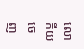លោកីយចេញ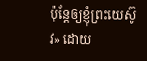ប៉ុន្ដែឲ្យខ្ញុំព្រះយេស៊ូវ» ដោយ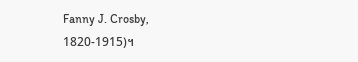Fanny J. Crosby, 1820-1915)។